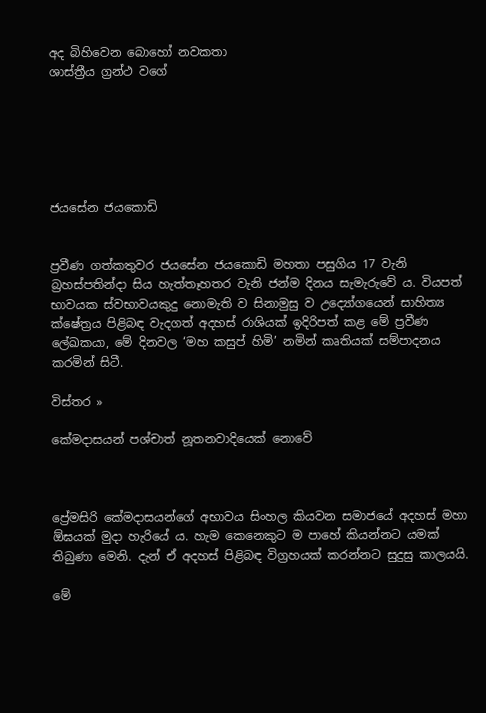අද බිහිවෙන බොහෝ නවකතා
ශාස්ත්‍රීය ග්‍රන්ථ වගේ






ජයසේන ජයකොඩි


ප්‍රවීණ ගත්කතුවර ජයසේන ජයකොඩි මහතා පසුගිය 17 වැනි බ්‍රහස්පතින්දා සිය හැත්තෑහතර වැනි ජන්ම දිනය සැමැරුවේ ය. වියපත් භාවයක ස්වභාවයකුදු නොමැති ව සිනාමුසු ව උද්‍යෝගයෙන් සාහිත්‍ය ක්ෂේත්‍රය පිළිබඳ වැදගත් අදහස් රාශියක් ඉදිරිපත් කළ මේ ප්‍රවීණ ලේඛකයා, මේ දිනවල ‘මහ කසුප් හිමි’ නමින් කෘතියක් සම්පාදනය කරමින් සිටී.

විස්තර »

කේමදාසයන් පශ්චාත් නූතනවාදියෙක් නොවේ



ප්‍රේමසිරි කේමදාසයන්ගේ අභාවය සිංහල කියවන සමාජයේ අදහස් මහා ඕඝයක් මුදා හැරියේ ය. හැම කෙනෙකුට ම පාහේ කියන්නට යමක් තිබුණා මෙනි. දැන් ඒ අදහස් පිළිබඳ විග්‍රහයක් කරන්නට සුදුසු කාලයයි.

මේ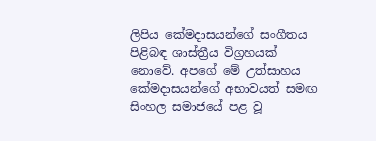ලිපිය කේමදාසයන්ගේ සංගීතය පිළිබඳ ශාස්ත්‍රීය විග්‍රහයක් නොවේ. අපගේ මේ උත්සාහය කේමදාසයන්ගේ අභාවයත් සමඟ සිංහල සමාජයේ පළ වූ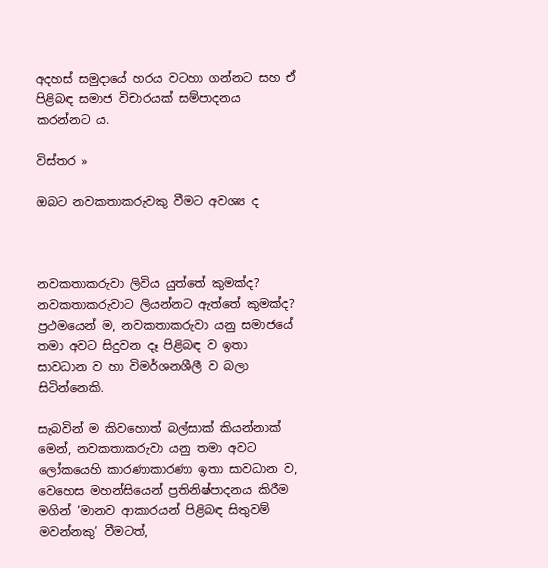අදහස් සමුදායේ හරය වටහා ගන්නට සහ ඒ පිළිබඳ සමාජ විචාරයක් සම්පාදනය කරන්නට ය.

විස්තර »

ඔබට නවකතාකරුවකු වීමට අවශ්‍ය ද



නවකතාකරුවා ලිවිය යුත්තේ කුමක්ද? නවකතාකරුවාට ලියන්නට ඇත්තේ කුමක්ද? ප්‍රථමයෙන් ම, නවකතාකරුවා යනු සමාජයේ තමා අවට සිදුවන දෑ පිළිබඳ ව ඉතා සාවධාන ව හා විමර්ශනශීලී ව බලා සිටින්නෙකි.

සැබවින් ම කිවහොත් බල්සාක් කියන්නාක් මෙන්, නවකතාකරුවා යනු තමා අවට ලෝකයෙහි කාරණාකාරණා ඉතා සාවධාන ව, වෙහෙස මහන්සියෙන් ප්‍රතිනිෂ්පාදනය කිරීම මගින් ‘මානව ආකාරයන් පිළිබඳ සිතුවම් මවන්නකු’ වීමටත්,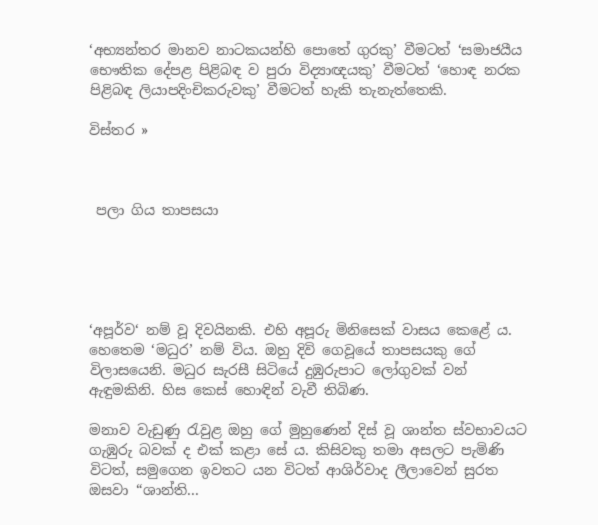‘අභ්‍යන්තර මානව නාටකයන්හි පොතේ ගුරකු’ වීමටත් ‘සමාජයීය භෞතික දේපළ පිළිබඳ ව පුරා විද්‍යාඥයකු’ වීමටත් ‘හොඳ නරක පිළිබඳ ලියාපදිංචිකරුවකු’ වීමටත් හැකි තැනැත්තෙකි.

විස්තර »



 පලා ගිය තාපසයා





‘අපූර්ව‘ නම් වූ දිවයිනකි. එහි අපූරු මිනිසෙක් වාසය කෙළේ ය. හෙතෙම ‘මධුර’ නම් විය. ඔහු දිවි ගෙවූයේ තාපසයකු ගේ විලාසයෙනි. මධුර සැරසී සිටියේ දුඹුරුපාට ලෝගුවක් වන් ඇඳුමකිනි. හිස කෙස් හොඳින් වැවී තිබිණ.

මනාව වැඩුණු රැවුළ ඔහු ගේ මුහුණෙන් දිස් වූ ශාන්ත ස්වභාවයට ගැඹුරු බවක් ද එක් කළා සේ ය. කිසිවකු තමා අසලට පැමිණි විටත්, සමුගෙන ඉවතට යන විටත් ආශිර්වාද ලීලාවෙන් සුරත ඔසවා “ශාන්ති...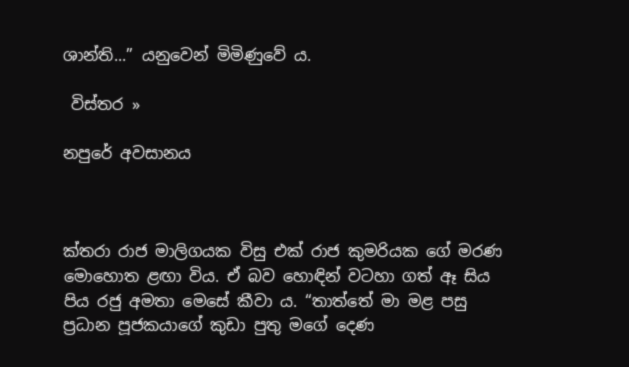ශාන්ති...” යනුවෙන් මිමිණුවේ ය.

 විස්තර »

නපුරේ අවසානය



ක්තරා රාජ මාලිගයක විසු එක් රාජ කුමරියක ගේ මරණ මොහොත ළඟා විය. ඒ බව හොඳින් වටහා ගත් ඈ සිය පිය රජු අමතා මෙසේ කීවා ය. “තාත්තේ මා මළ පසු ප්‍රධාන පූජකයාගේ කුඩා පුතු මගේ දෙණ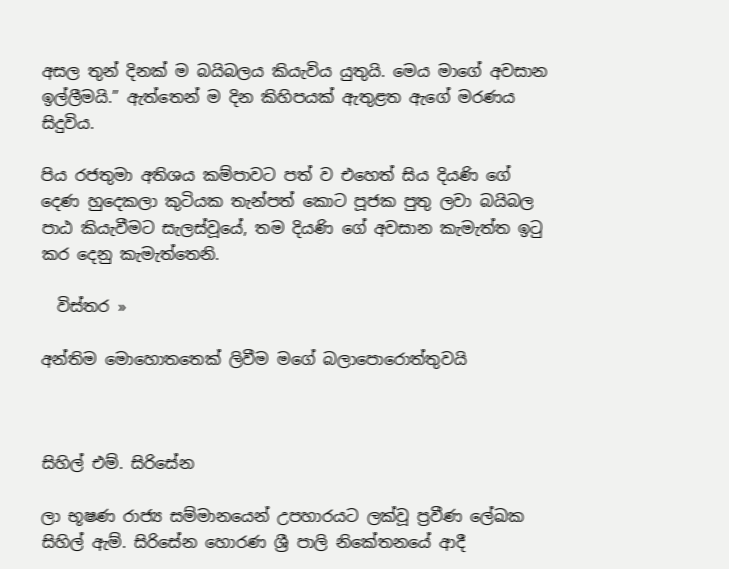අසල තුන් දිනක් ම බයිබලය කියැවිය යුතුයි. මෙය මාගේ අවසාන ඉල්ලීමයි.” ඇත්තෙන් ම දින කිහිපයක් ඇතුළත ඇගේ මරණය සිදුවිය.

පිය රජතුමා අතිශය කම්පාවට පත් ව එහෙත් සිය දියණි ගේ දෙණ හුදෙකලා කුටියක තැන්පත් කොට පූජක පුතු ලවා බයිබල පාඨ කියැවීමට සැලස්වූයේ, තම දියණි ගේ අවසාන කැමැත්ත ඉටු කර දෙනු කැමැත්තෙනි.

  විස්තර »

අන්තිම මොහොතතෙක් ලිවීම මගේ බලාපොරොත්තුවයි



සිහිල් එම්. සිරිසේන

ලා භූෂණ රාජ්‍ය සම්මානයෙන් උපහාරයට ලක්වූ ප්‍රවීණ ලේඛක සිහිල් ඇම්. සිරිසේන හොරණ ශ්‍රී පාලි නිකේතනයේ ආදී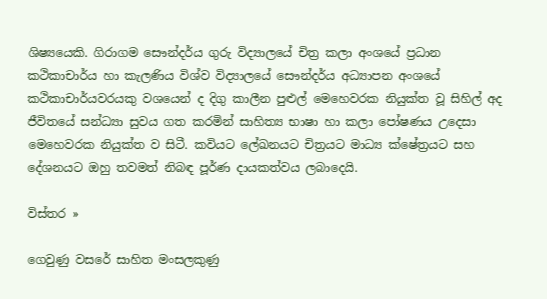ශිෂ්‍යයෙකි. ගිරාගම සෞන්දර්ය ගුරු විද්‍යාලයේ චිත්‍ර කලා අංශයේ ප්‍රධාන කථිකාචාර්ය හා කැලණිය විශ්ව විද්‍යාලයේ සෞන්දර්ය අධ්‍යාපන අංශයේ කථිකාචාර්යවරයකු වශයෙන් ද දිගු කාලීන පුළුල් මෙහෙවරක නියුක්ත වූ සිහිල් අද ජීවිතයේ සන්ධ්‍යා සුවය ගත කරමින් සාහිත්‍ය භාෂා හා කලා පෝෂණය උදෙසා මෙහෙවරක නියුක්ත ව සිටී. කවියට ලේඛනයට චිත්‍රයට මාධ්‍ය ක්ෂේත්‍රයට සහ දේශනයට ඔහු තවමත් නිබඳ පූර්ණ දායකත්වය ලබාදෙයි.

විස්තර »

ගෙවුණු වසරේ සාහිත මංසලකුණු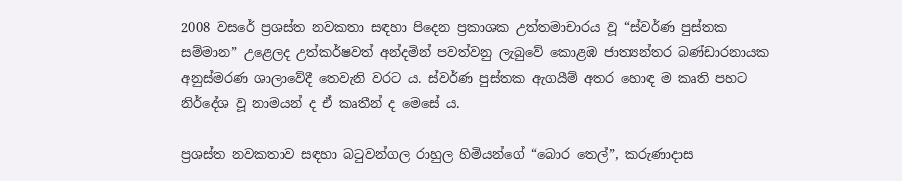2008 වසරේ ප්‍රශස්ත නවකතා සඳහා පිදෙන ප්‍රකාශක උත්තමාචාරය වූ “ස්වර්ණ පුස්තක සම්මාන” උළෙලද උත්කර්ෂවත් අන්දමින් පවත්වනු ලැබුවේ කොළඹ ජාත්‍යන්තර බණ්ඩාරනායක අනුස්මරණ ශාලාවේදී තෙවැනි වරට ය. ස්වර්ණ පුස්තක ඇගයීම් අතර හොඳ ම කෘති පහට නිර්දේශ වූ නාමයන් ද ඒ කෘතීන් ද මෙසේ ය.

ප්‍රශස්ත නවකතාව සඳහා බටුවන්ගල රාහුල හිමියන්ගේ “බොර තෙල්”, කරුණාදාස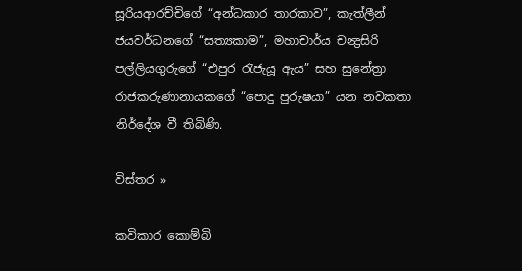සූරියආරච්චිගේ “අන්ධකාර තාරකාව”, කැත්ලීන් ජයවර්ධනගේ “සත්‍යකාම”, මහාචාර්ය චන්‍ද්‍රසිරි පල්ලියගුරුගේ “එපුර රැජැයූ ඇය” සහ සුනේත්‍රා රාජකරුණානායකගේ “පොදු පුරුෂයා” යන නවකතා නිර්දේශ වී තිබිණි.

විස්තර »

කවිකාර කොම්බි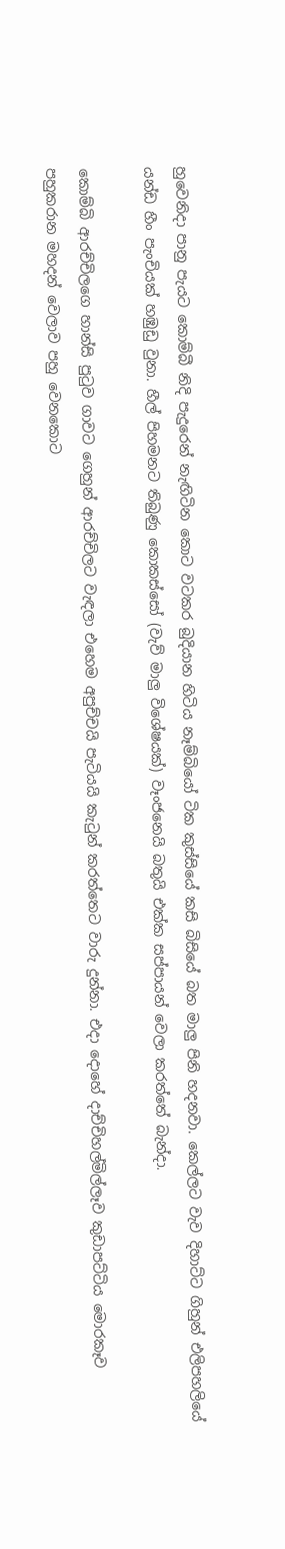හුවෙනිදා පානු පැයට කොම්බී නිදි පැදුරෙන් නැඟිටින කොට වටකර බුදියාන හිටිය නෑම්බියෝ ටික කුස්සියේ කසි බිසියේ බත මාලු පිනි හදනවා. කෙල්ලට වැව දිහාට්ට ගිහුන් එලිපහලියේ යන්ඩ හීං පැංචියක් හඹුඩු වුනා. හීල් පිහමනට තිබුණු කොකස්සෝ (වැව් මාලු විශේෂයක්) වෑංජනෙයි බතුයි එක්ක සප්පායන් වෙලා කරත්තේ බැන්දා.

කොම්බි ආරච්චිලගෙ හාන්සි පුටුව ගාවට ගෙහුන් ආරච්චිලට වැඳලා එහෙම අපුච්චයි පැටියයි කැටුන් කරත්තෙට වාරු දුන්නා. එදා දොහේ දාච්චිහල්මිල්ලෑව කුඩාපට්ටිය මොරකෑව පහුකරාන මහදන් වෙලාව පහු වෙනකොට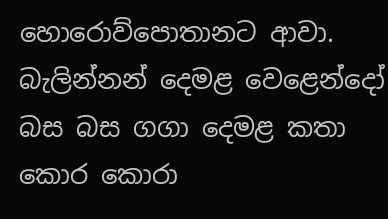හොරොව්පොතානට ආවා. බැලින්නන් දෙමළ වෙළෙන්දෝ බස බස ගගා දෙමළ කතා කොර කොරා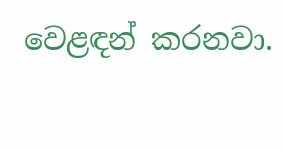වෙළඳන් කරනවා.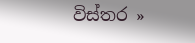විස්තර »